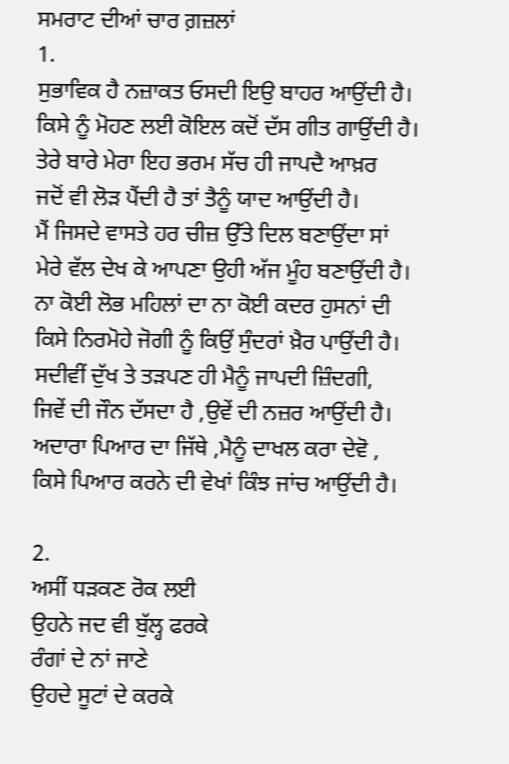ਸਮਰਾਟ ਦੀਆਂ ਚਾਰ ਗ਼ਜ਼ਲਾਂ
1.
ਸੁਭਾਵਿਕ ਹੈ ਨਜ਼ਾਕਤ ਓਸਦੀ ਇਉ ਬਾਹਰ ਆਉਂਦੀ ਹੈ।
ਕਿਸੇ ਨੂੰ ਮੋਹਣ ਲਈ ਕੋਇਲ ਕਦੋਂ ਦੱਸ ਗੀਤ ਗਾਉਂਦੀ ਹੈ।
ਤੇਰੇ ਬਾਰੇ ਮੇਰਾ ਇਹ ਭਰਮ ਸੱਚ ਹੀ ਜਾਪਦੈ ਆਖ਼ਰ
ਜਦੋਂ ਵੀ ਲੋੜ ਪੈਂਦੀ ਹੈ ਤਾਂ ਤੈਨੂੰ ਯਾਦ ਆਉਂਦੀ ਹੈ।
ਮੈਂ ਜਿਸਦੇ ਵਾਸਤੇ ਹਰ ਚੀਜ਼ ਉੱਤੇ ਦਿਲ ਬਣਾਉਂਦਾ ਸਾਂ
ਮੇਰੇ ਵੱਲ ਦੇਖ ਕੇ ਆਪਣਾ ਉਹੀ ਅੱਜ ਮੂੰਹ ਬਣਾਉਂਦੀ ਹੈ।
ਨਾ ਕੋਈ ਲੋਭ ਮਹਿਲਾਂ ਦਾ ਨਾ ਕੋਈ ਕਦਰ ਹੁਸਨਾਂ ਦੀ
ਕਿਸੇ ਨਿਰਮੋਹੇ ਜੋਗੀ ਨੂੰ ਕਿਉਂ ਸੁੰਦਰਾਂ ਖ਼ੈਰ ਪਾਉਂਦੀ ਹੈ।
ਸਦੀਵੀਂ ਦੁੱਖ ਤੇ ਤੜਪਣ ਹੀ ਮੈਨੂੰ ਜਾਪਦੀ ਜ਼ਿੰਦਗੀ,
ਜਿਵੇਂ ਦੀ ਜੌਨ ਦੱਸਦਾ ਹੈ ,ਉਵੇਂ ਦੀ ਨਜ਼ਰ ਆਉਂਦੀ ਹੈ।
ਅਦਾਰਾ ਪਿਆਰ ਦਾ ਜਿੱਥੇ ,ਮੈਨੂੰ ਦਾਖਲ ਕਰਾ ਦੇਵੋ ,
ਕਿਸੇ ਪਿਆਰ ਕਰਨੇ ਦੀ ਵੇਖਾਂ ਕਿੰਝ ਜਾਂਚ ਆਉਂਦੀ ਹੈ।

2.
ਅਸੀਂ ਧੜਕਣ ਰੋਕ ਲਈ
ਉਹਨੇ ਜਦ ਵੀ ਬੁੱਲ੍ਹ ਫਰਕੇ
ਰੰਗਾਂ ਦੇ ਨਾਂ ਜਾਣੇ
ਉਹਦੇ ਸੂਟਾਂ ਦੇ ਕਰਕੇ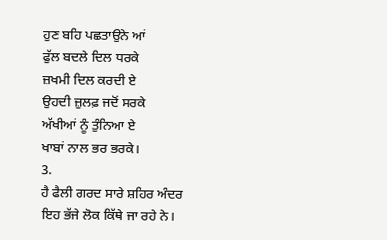ਹੁਣ ਬਹਿ ਪਛਤਾਉਨੇ ਆਂ
ਫੁੱਲ ਬਦਲੇ ਦਿਲ ਧਰਕੇ
ਜ਼ਖਮੀ ਦਿਲ ਕਰਦੀ ਏ
ਉਹਦੀ ਜ਼ੁਲਫ਼ ਜਦੋਂ ਸਰਕੇ
ਅੱਖੀਆਂ ਨੂੰ ਤੁੰਨਿਆ ਏ
ਖਾਬਾਂ ਨਾਲ ਭਰ ਭਰਕੇ।
3.
ਹੈ ਫੈਲੀ ਗਰਦ ਸਾਰੇ ਸ਼ਹਿਰ ਅੰਦਰ
ਇਹ ਭੱਜੇ ਲੋਕ ਕਿੱਥੇ ਜਾ ਰਹੇ ਨੇ।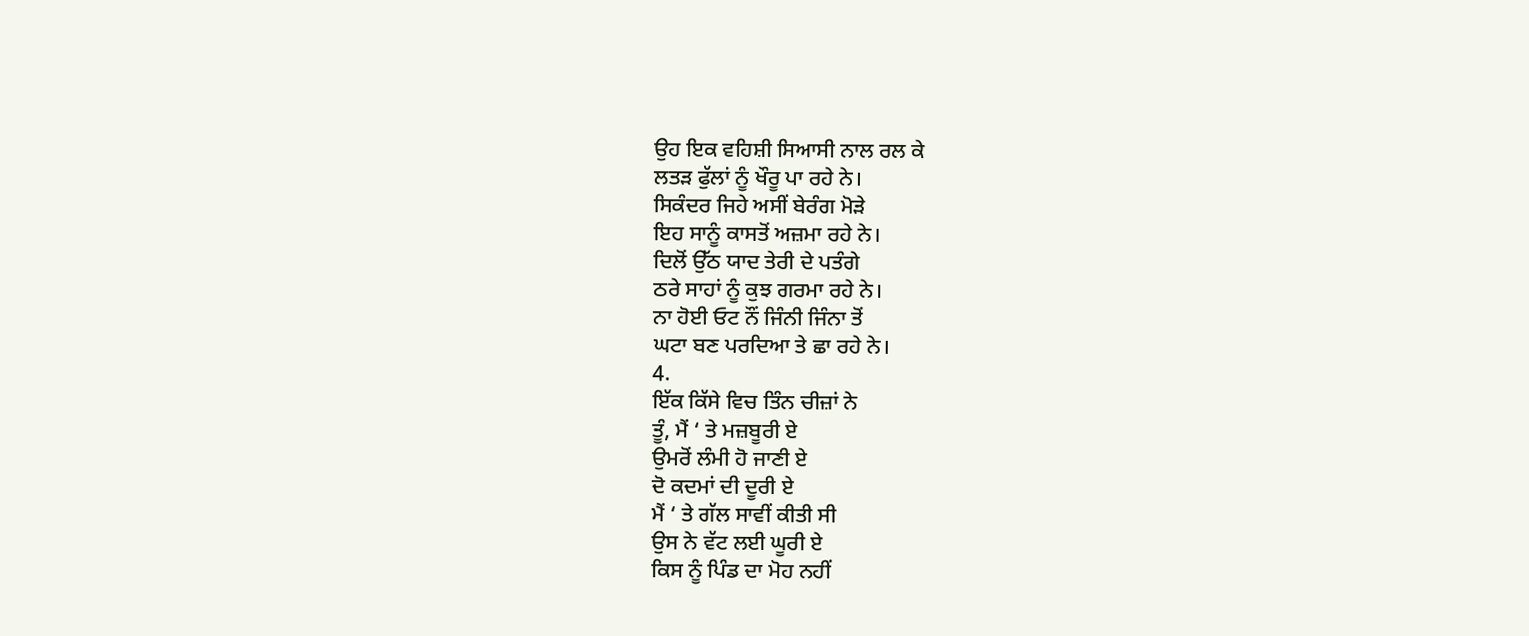ਉਹ ਇਕ ਵਹਿਸ਼ੀ ਸਿਆਸੀ ਨਾਲ ਰਲ ਕੇ
ਲਤੜ ਫੁੱਲਾਂ ਨੂੰ ਖੌਰੂ ਪਾ ਰਹੇ ਨੇ।
ਸਿਕੰਦਰ ਜਿਹੇ ਅਸੀਂ ਬੇਰੰਗ ਮੋੜੇ
ਇਹ ਸਾਨੂੰ ਕਾਸਤੋਂ ਅਜ਼ਮਾ ਰਹੇ ਨੇ।
ਦਿਲੋਂ ਉੱਠ ਯਾਦ ਤੇਰੀ ਦੇ ਪਤੰਗੇ
ਠਰੇ ਸਾਹਾਂ ਨੂੰ ਕੁਝ ਗਰਮਾ ਰਹੇ ਨੇ।
ਨਾ ਹੋਈ ਓਟ ਨੌਂ ਜਿੰਨੀ ਜਿੰਨਾ ਤੋਂ
ਘਟਾ ਬਣ ਪਰਦਿਆ ਤੇ ਛਾ ਰਹੇ ਨੇ।
4.
ਇੱਕ ਕਿੱਸੇ ਵਿਚ ਤਿੰਨ ਚੀਜ਼ਾਂ ਨੇ
ਤੂੰ, ਮੈਂ ‘ ਤੇ ਮਜ਼ਬੂਰੀ ਏ
ਉਮਰੋਂ ਲੰਮੀ ਹੋ ਜਾਣੀ ਏ
ਦੋ ਕਦਮਾਂ ਦੀ ਦੂਰੀ ਏ
ਮੈਂ ‘ ਤੇ ਗੱਲ ਸਾਵੀਂ ਕੀਤੀ ਸੀ
ਉਸ ਨੇ ਵੱਟ ਲਈ ਘੂਰੀ ਏ
ਕਿਸ ਨੂੰ ਪਿੰਡ ਦਾ ਮੋਹ ਨਹੀਂ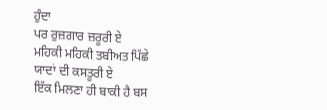ਹੁੰਦਾ
ਪਰ ਰੁਜ਼ਗਾਰ ਜ਼ਰੂਰੀ ਏ
ਮਹਿਕੀ ਮਹਿਕੀ ਤਬੀਅਤ ਪਿੱਛੇ
ਯਾਦਾਂ ਦੀ ਕਸਤੂਰੀ ਏ
ਇੱਕ ਮਿਲਣਾ ਹੀ ਬਾਕੀ ਹੈ ਬਸ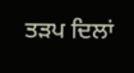ਤੜਪ ਦਿਲਾਂ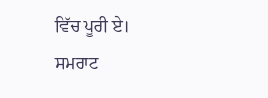ਵਿੱਚ ਪੂਰੀ ਏ।
ਸਮਰਾਟ